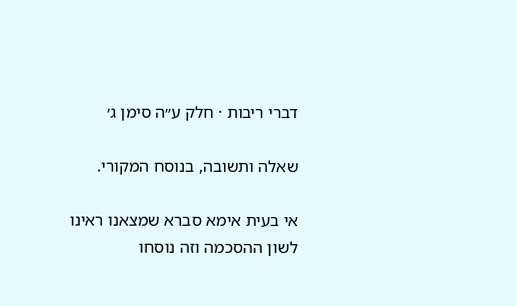דברי ריבות · חלק ע״ה סימן ג׳

שאלה ותשובה, בנוסח המקורי.

אי בעית אימא סברא שמצאנו ראינו לשון ההסכמה וזה נוסחו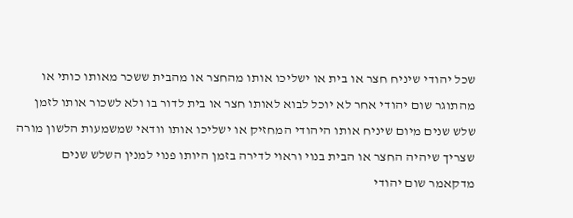שכל יהודי שיניח חצר או בית או ישליכו אותו מהחצר או מהבית ששכר מאותו כותי או מהתוגר שום יהודי אחר לא יוכל לבוא לאותו חצר או בית לדור בו ולא לשכור אותו לזמן שלש שנים מיום שיניח אותו היהודי המחזיק או ישליכו אותו וודאי שמשמעות הלשון מורה שצריך שיהיה החצר או הבית בנוי וראוי לדירה בזמן היותו פנוי למנין השלש שנים מדקאמר שום יהודי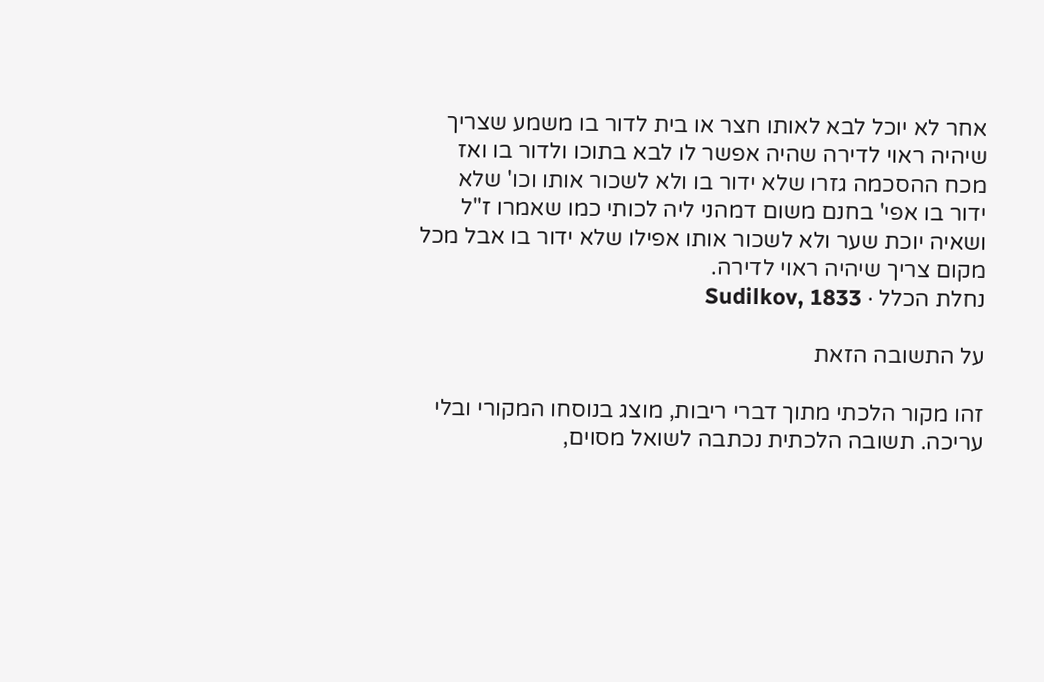אחר לא יוכל לבא לאותו חצר או בית לדור בו משמע שצריך שיהיה ראוי לדירה שהיה אפשר לו לבא בתוכו ולדור בו ואז מכח ההסכמה גזרו שלא ידור בו ולא לשכור אותו וכו' שלא ידור בו אפי' בחנם משום דמהני ליה לכותי כמו שאמרו ז"ל ושאיה יוכת שער ולא לשכור אותו אפילו שלא ידור בו אבל מכל מקום צריך שיהיה ראוי לדירה.
נחלת הכלל · Sudilkov, 1833

על התשובה הזאת

זהו מקור הלכתי מתוך דברי ריבות, מוצג בנוסחו המקורי ובלי עריכה. תשובה הלכתית נכתבה לשואל מסוים,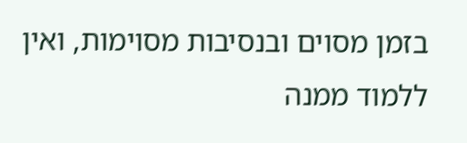בזמן מסוים ובנסיבות מסוימות, ואין ללמוד ממנה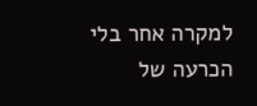למקרה אחר בלי הכרעה של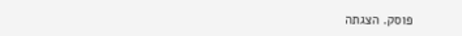פוסק. הצגתה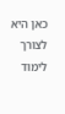כאן היא לצורך לימוד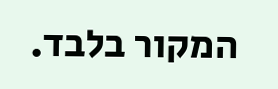המקור בלבד.